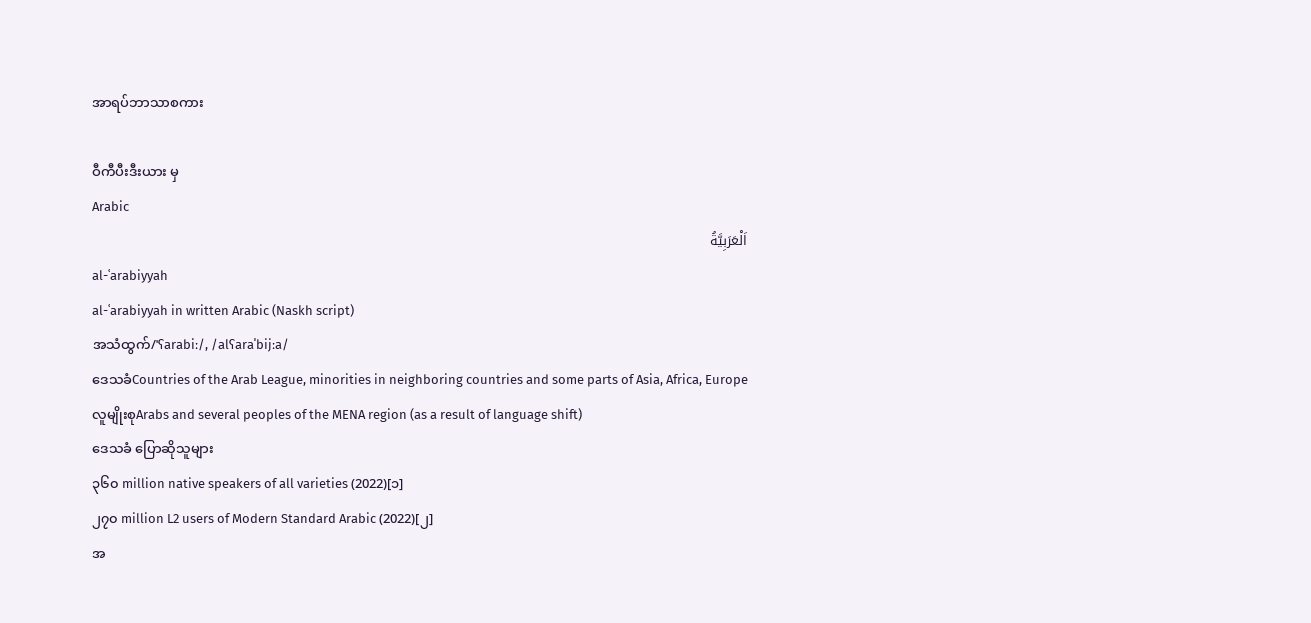အာရပ်ဘာသာစကား

ဝီကီပီးဒီးယား မှ
Arabic
اَلْعَرَبِيَّةُ
al-ʿarabiyyah
al-ʿarabiyyah in written Arabic (Naskh script)
အသံထွက်/ˈʕarabiː/, /alʕaraˈbijːa/
ဒေသခံCountries of the Arab League, minorities in neighboring countries and some parts of Asia, Africa, Europe
လူမျိုးစုArabs and several peoples of the MENA region (as a result of language shift)
ဒေသခံ ပြောဆိုသူများ
၃၆၀ million native speakers of all varieties (2022)[၁]
၂၇၀ million L2 users of Modern Standard Arabic (2022)[၂]
အ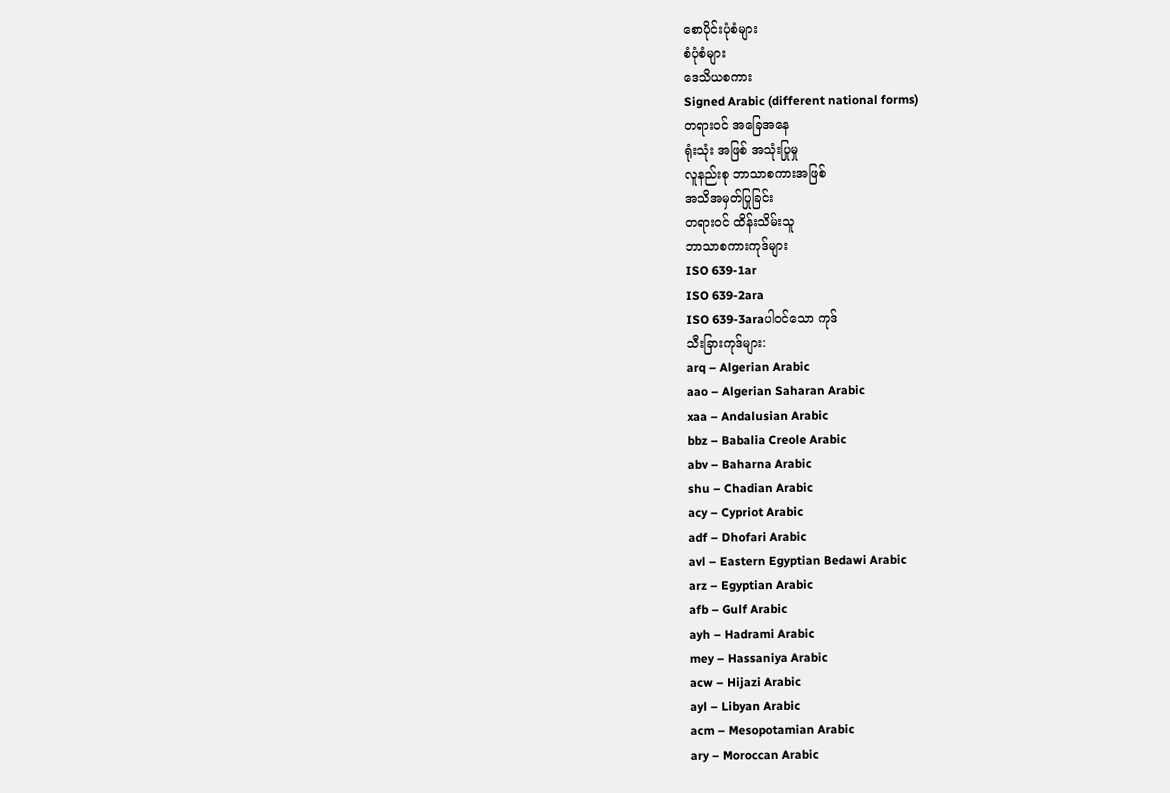စောပိုင်းပုံစံများ
စံပုံစံများ
ဒေသိယစကား
Signed Arabic (different national forms)
တရားဝင် အခြေအနေ
ရုံးသုံး အဖြစ် အသုံးပြုမှု
လူနည်းစု ဘာသာစကားအဖြစ်
အသိအမှတ်ပြုခြင်း
တရားဝင် ထိန်းသိမ်းသူ
ဘာသာစကားကုဒ်များ
ISO 639-1ar
ISO 639-2ara
ISO 639-3araပါဝင်သော ကုဒ်
သီးခြားကုဒ်များ:
arq – Algerian Arabic
aao – Algerian Saharan Arabic
xaa – Andalusian Arabic
bbz – Babalia Creole Arabic
abv – Baharna Arabic
shu – Chadian Arabic
acy – Cypriot Arabic
adf – Dhofari Arabic
avl – Eastern Egyptian Bedawi Arabic
arz – Egyptian Arabic
afb – Gulf Arabic
ayh – Hadrami Arabic
mey – Hassaniya Arabic
acw – Hijazi Arabic
ayl – Libyan Arabic
acm – Mesopotamian Arabic
ary – Moroccan Arabic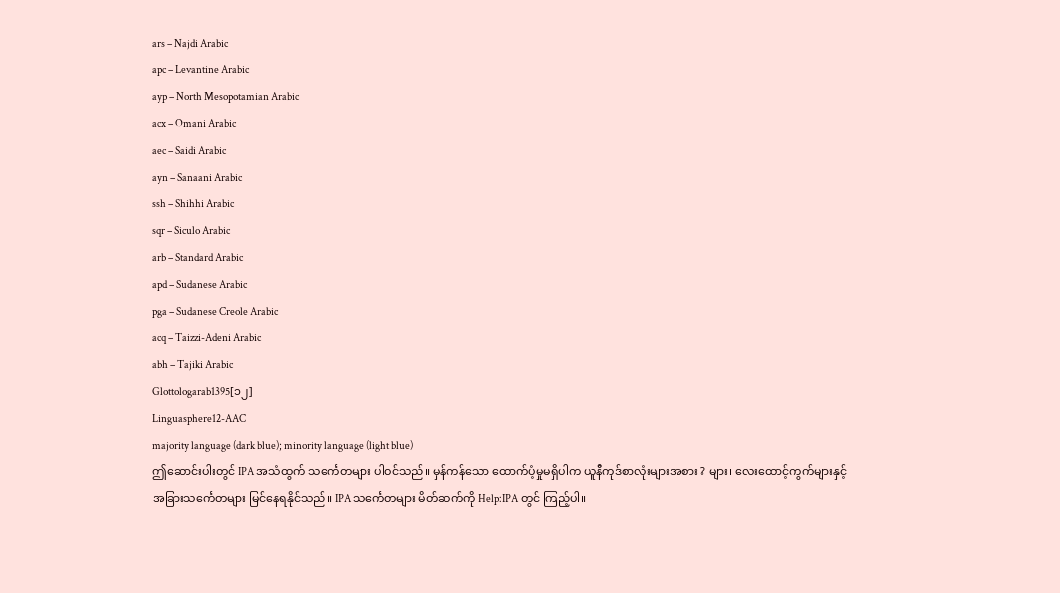ars – Najdi Arabic
apc – Levantine Arabic
ayp – North Mesopotamian Arabic
acx – Omani Arabic
aec – Saidi Arabic
ayn – Sanaani Arabic
ssh – Shihhi Arabic
sqr – Siculo Arabic
arb – Standard Arabic
apd – Sudanese Arabic
pga – Sudanese Creole Arabic
acq – Taizzi-Adeni Arabic
abh – Tajiki Arabic
Glottologarab1395[၁၂]
Linguasphere12-AAC
majority language (dark blue); minority language (light blue)
ဤဆောင်းပါးတွင် IPA အသံထွက် သင်္ကေတများ ပါဝင်သည်။ မှန်ကန်သော ထောက်ပံ့မှုမရှိပါက ယူနီကုဒ်စာလုံးများအစား ? များ၊ လေးထောင့်ကွက်များနှင့် အခြားသင်္ကေတများ မြင်နေရနိုင်သည်။ IPA သင်္ကေတများ မိတ်ဆက်ကို Help:IPA တွင် ကြည့်ပါ။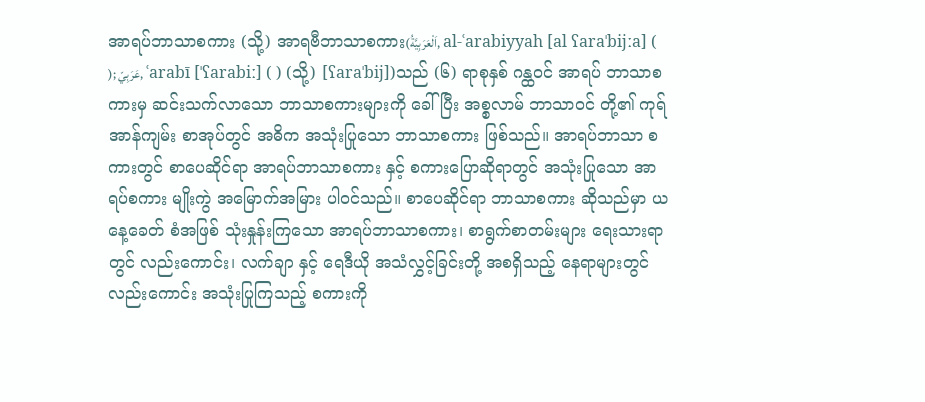အာရပ်ဘာသာစကား (သို့) အာရဗီဘာသာစကား(اَلْعَرَبِيَّةُ, al-ʿarabiyyah [al ʕaraˈbijːa] ( ); عَرَبِيّ, ʿarabī [ˈʕarabiː] ( ) (သို့) [ʕaraˈbij])သည် (၆) ရာစုနှစ် ဂန္ထဝင် အာရပ် ဘာသာစကားမှ ဆင်းသက်လာသော ဘာသာစကားများကို ခေါ်ပြီး အစ္စလာမ် ဘာသာဝင် တို့၏ ကုရ်အာန်ကျမ်း စာအုပ်တွင် အဓိက အသုံးပြုသော ဘာသာစကား ဖြစ်သည်။ အာရပ်ဘာသာ စကားတွင် စာပေဆိုင်ရာ အာရပ်ဘာသာစကား နှင့် စကားပြောဆိုရာတွင် အသုံးပြုသော အာရပ်စကား မျိုးကွဲ အမြောက်အမြား ပါဝင်သည်။ စာပေဆိုင်ရာ ဘာသာစကား ဆိုသည်မှာ ယနေ့ခေတ် စံအဖြစ် သုံးနှုန်းကြသော အာရပ်ဘာသာစကား၊ စာရွက်စာတမ်းများ ရေးသားရာတွင် လည်းကောင်း၊ လက်ချာ နှင့် ရေဒီယို အသံလွှင့်ခြင်းတို့ အစရှိသည့် နေရာများတွင် လည်းကောင်း အသုံးပြုကြသည့် စကားကို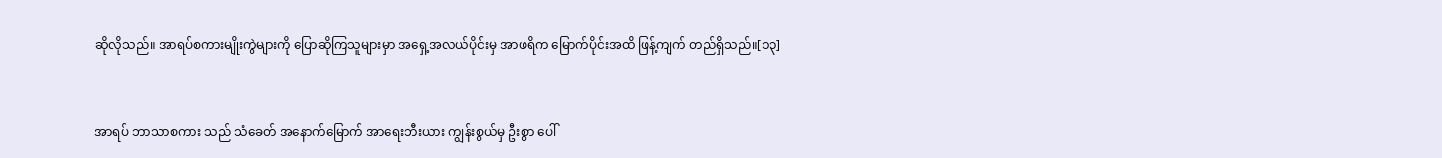ဆိုလိုသည်။ အာရပ်စကားမျိုးကွဲများကို ပြောဆိုကြသူများမှာ အရှေ့အလယ်ပိုင်းမှ အာဖရိက မြောက်ပိုင်းအထိ ဖြန့်ကျက် တည်ရှိသည်။[၁၃]


အာရပ် ဘာသာစကား သည် သံခေတ် အနောက်မြောက် အာရေးဘီးယား ကျွန်းစွယ်မှ ဦးစွာ ပေါ်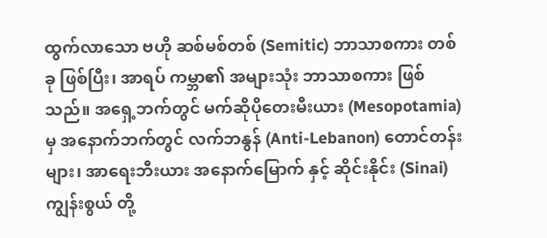ထွက်လာသော ဗဟို ဆစ်မစ်တစ် (Semitic) ဘာသာစကား တစ်ခု ဖြစ်ပြီး၊ အာရပ် ကမ္ဘာ၏ အများသုံး ဘာသာစကား ဖြစ်သည်။ အရှေ့ဘက်တွင် မက်ဆိုပိုတေးမီးယား (Mesopotamia) မှ အနောက်ဘက်တွင် လက်ဘနွန် (Anti-Lebanon) တောင်တန်း များ၊ အာရေးဘီးယား အနောက်မြောက် နှင့် ဆိုင်းနိုင်း (Sinai) ကျွန်းစွယ် တို့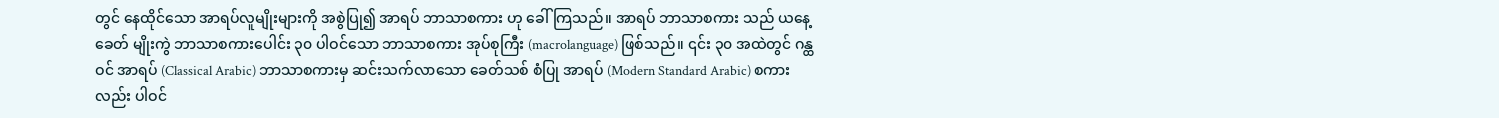တွင် နေထိုင်သော အာရပ်လူမျိုးများကို အစွဲပြု၍ အာရပ် ဘာသာစကား ဟု ခေါ်ကြသည်။ အာရပ် ဘာသာစကား သည် ယနေ့ခေတ် မျိုးကွဲ ဘာသာစကားပေါင်း ၃၀ ပါဝင်သော ဘာသာစကား အုပ်စုကြီး (macrolanguage) ဖြစ်သည်။ ၎င်း ၃၀ အထဲတွင် ဂန္ထဝင် အာရပ် (Classical Arabic) ဘာသာစကားမှ ဆင်းသက်လာသော ခေတ်သစ် စံပြု အာရပ် (Modern Standard Arabic) စကား လည်း ပါဝင်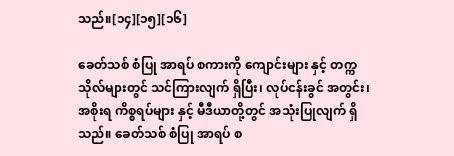သည်။[၁၄][၁၅][၁၆]

ခေတ်သစ် စံပြု အာရပ် စကားကို ကျောင်းများ နှင့် တက္ကသိုလ်များတွင် သင်ကြားလျက် ရှိပြီး၊ လုပ်ငန်းခွင် အတွင်း၊ အစိုးရ ကိစ္စရပ်များ နှင့် မီဒီယာတို့တွင် အသုံးပြုလျက် ရှိသည်။ ခေတ်သစ် စံပြု အာရပ် စ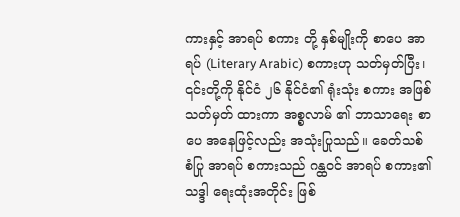ကားနှင့် အာရပ် စကား တို့ နှစ်မျိုးကို စာပေ အာရပ် (Literary Arabic) စကားဟု သတ်မှတ်ပြီး၊ ၎င်းတို့ကို နိုင်ငံ ၂၆ နိုင်ငံ၏ ရုံးသုံး စကား အဖြစ် သတ်မှတ် ထားကာ အစ္စလာမ် ၏ ဘာသာရေး စာပေ အနေဖြင့်လည်း အသုံးပြုသည်။ ခေတ်သစ် စံပြု အာရပ် စကားသည် ဂန္ထဝင် အာရပ် စကား၏ သဒ္ဒါ ရေးထုံးအတိုင်း ဖြစ်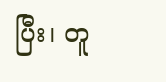ပြီး၊ တူ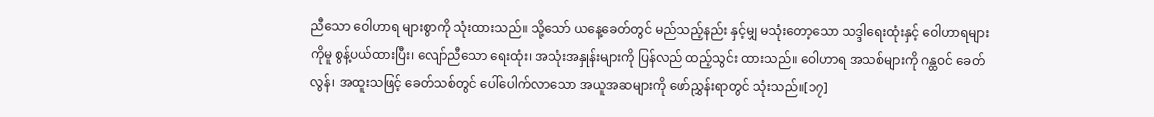ညီသော ဝေါဟာရ များစွာကို သုံးထားသည်။ သို့သော် ယနေ့ခေတ်တွင် မည်သည့်နည်း နှင့်မျှ မသုံးတော့သော သဒ္ဒါရေးထုံးနှင့် ဝေါဟာရများကိုမူ စွန့်ပယ်ထားပြီး၊ လျော်ညီသော ရေးထုံး၊ အသုံးအနှုန်းများကို ပြန်လည် ထည့်သွင်း ထားသည်။ ဝေါဟာရ အသစ်များကို ဂန္ထဝင် ခေတ်လွန်၊ အထူးသဖြင့် ခေတ်သစ်တွင် ပေါ်ပေါက်လာသော အယူအဆများကို ဖော်ညွှန်းရာတွင် သုံးသည်။[၁၇]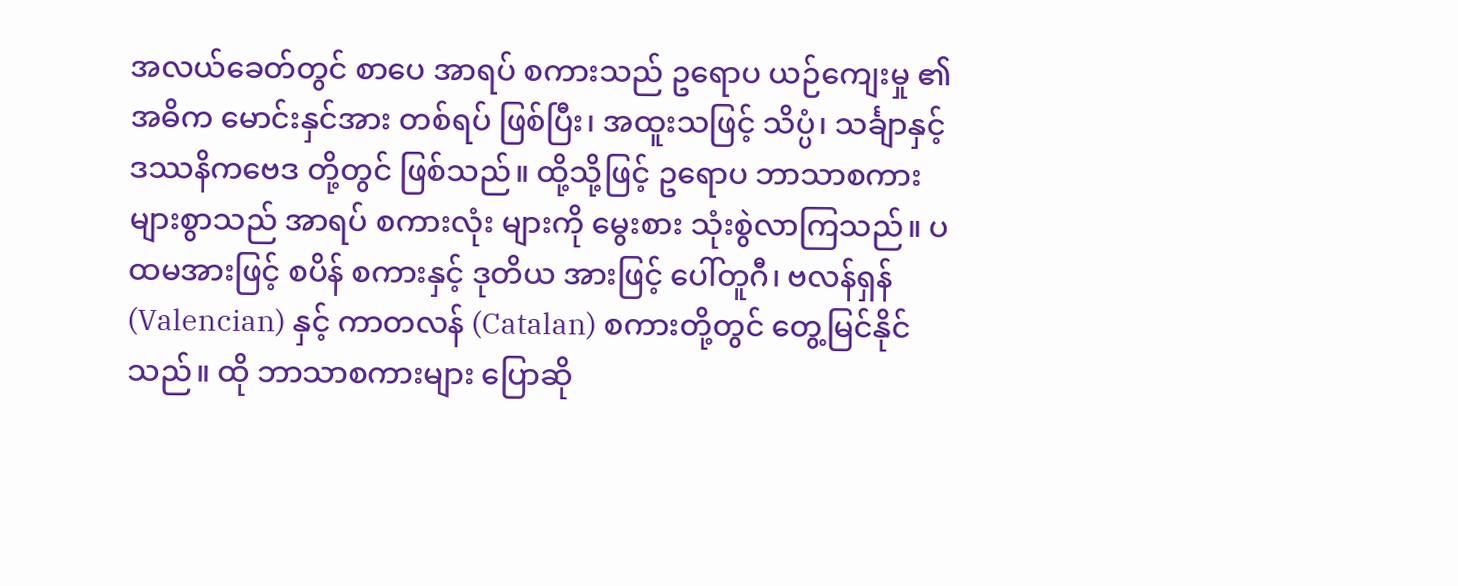အလယ်ခေတ်တွင် စာပေ အာရပ် စကားသည် ဥရောပ ယဉ်ကျေးမှု ၏ အဓိက မောင်းနှင်အား တစ်ရပ် ဖြစ်ပြီး၊ အထူးသဖြင့် သိပ္ပံ၊ သင်္ချာနှင့် ဒဿနိကဗေဒ တို့တွင် ဖြစ်သည်။ ထို့သို့ဖြင့် ဥရောပ ဘာသာစကား များစွာသည် အာရပ် စကားလုံး များကို မွေးစား သုံးစွဲလာကြသည်။ ပထမအားဖြင့် စပိန် စကားနှင့် ဒုတိယ အားဖြင့် ပေါ်တူဂီ၊ ဗလန်ရှန် (Valencian) နှင့် ကာတလန် (Catalan) စကားတို့တွင် တွေ့မြင်နိုင်သည်။ ထို ဘာသာစကားများ ပြောဆို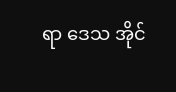ရာ ဒေသ အိုင်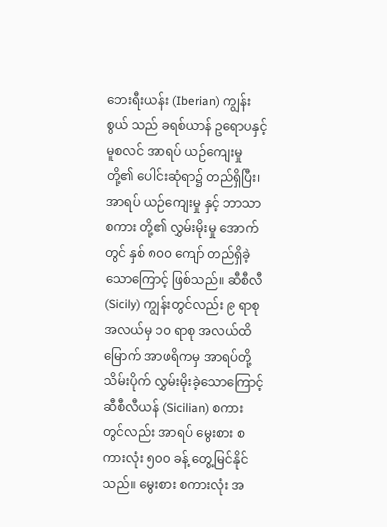ဘေးရီးယန်း (Iberian) ကျွန်းစွယ် သည် ခရစ်ယာန် ဥရောပနှင့် မူစလင် အာရပ် ယဉ်ကျေးမှုတို့၏ ပေါင်းဆုံရာ၌ တည်ရှိပြီး၊ အာရပ် ယဉ်ကျေးမှု နှင့် ဘာသာစကား တို့၏ လွှမ်းမိုးမှု အောက်တွင် နှစ် ၈၀၀ ကျော် တည်ရှိခဲ့သောကြောင့် ဖြစ်သည်။ ဆီစီလီ (Sicily) ကျွန်းတွင်လည်း ၉ ရာစု အလယ်မှ ၁၀ ရာစု အလယ်ထိ မြောက် အာဖရိကမှ အာရပ်တို့ သိမ်းပိုက် လွှမ်းမိုးခဲ့သောကြောင့် ဆီစီလီယန် (Sicilian) စကားတွင်လည်း အာရပ် မွေးစား စကားလုံး ၅၀၀ ခန့် တွေ့မြင်နိုင်သည်။ မွေးစား စကားလုံး အ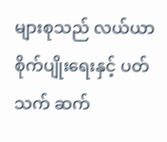များစုသည် လယ်ယာ စိုက်ပျိုးရေးနှင့် ပတ်သက် ဆက်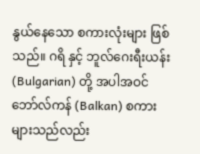နွယ်နေသော စကားလုံးများ ဖြစ်သည်။ ဂရိ နှင့် ဘူလ်ဂေးရီးယန်း (Bulgarian) တို့ အပါအဝင် ဘော်လ်ကန် (Balkan) စကားများသည်လည်း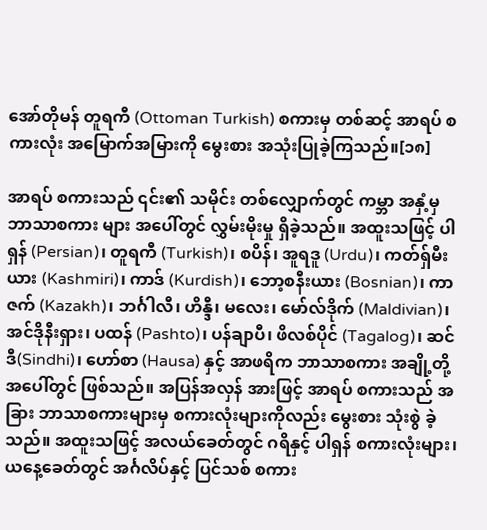အော်တိုမန် တူရကီ (Ottoman Turkish) စကားမှ တစ်ဆင့် အာရပ် စကားလုံး အမြောက်အမြားကို မွေးစား အသုံးပြုခဲ့ကြသည်။[၁၈]

အာရပ် စကားသည် ၎င်း၏ သမိုင်း တစ်လျှောက်တွင် ကမ္ဘာ အနှံ့မှ ဘာသာစကား များ အပေါ်တွင် လွှမ်းမိုးမှု ရှိခဲ့သည်။ အထူးသဖြင့် ပါရှန် (Persian)၊ တူရကီ (Turkish)၊ စပိန်၊ အူရဒူ (Urdu)၊ ကတ်ရှ်မီးယား (Kashmiri)၊ ကာဒ် (Kurdish)၊ ဘော့စနီးယား (Bosnian)၊ ကာဇက် (Kazakh)၊ ဘင်္ဂါလီ၊ ဟိန္ဒီ၊ မလေး၊ မော်လ်ဒိုက် (Maldivian)၊ အင်ဒိုနီးရှား၊ ပထန် (Pashto)၊ ပန်ချာပီ၊ ဖိလစ်ပိုင် (Tagalog)၊ ဆင်ဒီ(Sindhi)၊ ဟော်စာ (Hausa) နှင့် အာဖရိက ဘာသာစကား အချို့တို့ အပေါ်တွင် ဖြစ်သည်။ အပြန်အလှန် အားဖြင့် အာရပ် စကားသည် အခြား ဘာသာစကားများမှ စကားလုံးများကိုလည်း မွေးစား သုံးစွဲ ခဲ့သည်။ အထူးသဖြင့် အလယ်ခေတ်တွင် ဂရိနှင့် ပါရှန် စကားလုံးများ၊ ယနေ့ခေတ်တွင် အင်္ဂလိပ်နှင့် ပြင်သစ် စကား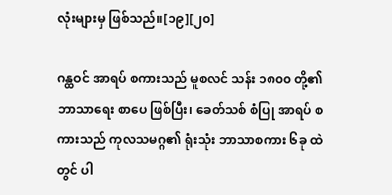လုံးများမှ ဖြစ်သည်။[၁၉][၂၀]

ဂန္ထဝင် အာရပ် စကားသည် မူစလင် သန်း ၁၈၀၀ တို့၏ ဘာသာရေး စာပေ ဖြစ်ပြီး၊ ခေတ်သစ် စံပြု အာရပ် စကားသည် ကုလသမဂ္ဂ၏ ရုံးသုံး ဘာသာစကား ၆ခု ထဲတွင် ပါ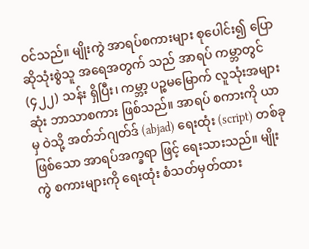ဝင်သည်။ မျိုးကွဲ အာရပ်စကားများ စုပေါင်း၍ ပြောဆိုသုံးစွဲသူ အရေအတွက် သည် အာရပ် ကမ္ဘာတွင် (၄၂၂) သန်း ရှိပြီး၊ ကမ္ဘာ့ ပဉ္စမမြောက် လူသုံးအများဆုံး ဘာသာစကား ဖြစ်သည်။ အာရပ် စကားကို ယာမှ ဝဲသို့ အတ်ဘ်ဂျတ်ဒ် (abjad) ရေးထုံး (script) တစ်ခုဖြစ်သော အာရပ်အက္ခရာ ဖြင့် ရေးသားသည်။ မျိုးကွဲ စကားများကို ရေးထုံး စံသတ်မှတ်ထား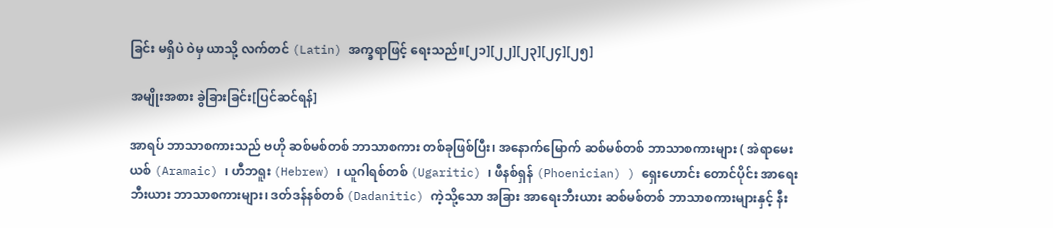ခြင်း မရှိပဲ ဝဲမှ ယာသို့ လက်တင် (Latin) အက္ခရာဖြင့် ရေးသည်။[၂၁][၂၂][၂၃][၂၄][၂၅]

အမျိုးအစား ခွဲခြားခြင်း[ပြင်ဆင်ရန်]

အာရပ် ဘာသာစကားသည် ဗဟို ဆစ်မစ်တစ် ဘာသာစကား တစ်ခုဖြစ်ပြီး၊ အနောက်မြောက် ဆစ်မစ်တစ် ဘာသာစကားများ ( အဲရာမေးယစ် (Aramaic) ၊ ဟီဘရူး (Hebrew) ၊ ယူဂါရစ်တစ် (Ugaritic) ၊ ဖီနစ်ရှန် (Phoenician) ) ရှေးဟောင်း တောင်ပိုင်း အာရေးဘီးယား ဘာသာစကားများ၊ ဒတ်ဒန်နစ်တစ် (Dadanitic) ကဲ့သို့သော အခြား အာရေးဘီးယား ဆစ်မစ်တစ် ဘာသာစကားများနှင့် နီး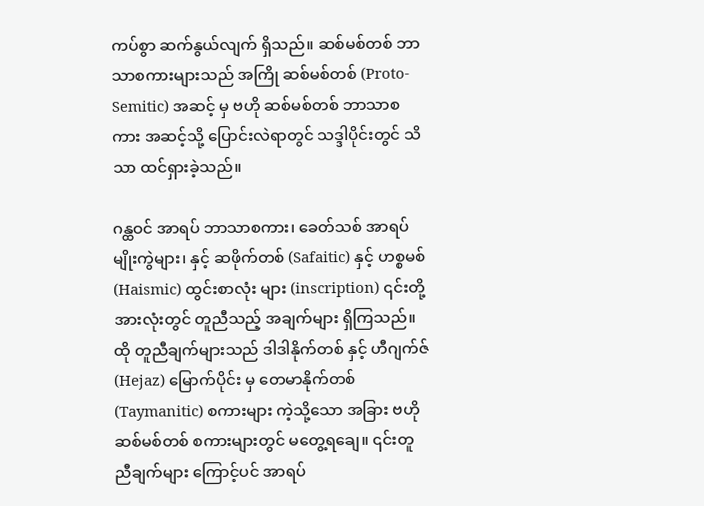ကပ်စွာ ဆက်နွယ်လျက် ရှိသည်။ ဆစ်မစ်တစ် ဘာသာစကားများသည် အကြို ဆစ်မစ်တစ် (Proto-Semitic) အဆင့် မှ ဗဟို ဆစ်မစ်တစ် ဘာသာစကား အဆင့်သို့ ပြောင်းလဲရာတွင် သဒ္ဒါပိုင်းတွင် သိသာ ထင်ရှားခဲ့သည်။

ဂန္ထဝင် အာရပ် ဘာသာစကား၊ ခေတ်သစ် အာရပ် မျိုးကွဲများ၊ နှင့် ဆဖိုက်တစ် (Safaitic) နှင့် ဟစ္စမစ် (Haismic) ထွင်းစာလုံး များ (inscription) ၎င်းတို့ အားလုံးတွင် တူညီသည့် အချက်များ ရှိကြသည်။ ထို တူညီချက်များသည် ဒါဒါနိုက်တစ် နှင့် ဟီဂျက်ဇ် (Hejaz) မြောက်ပိုင်း မှ တေမာနိုက်တစ် (Taymanitic) စကားများ ကဲ့သို့သော အခြား ဗဟို ဆစ်မစ်တစ် စကားများတွင် မတွေ့ရချေ။ ၎င်းတူညီချက်များ ကြောင့်ပင် အာရပ်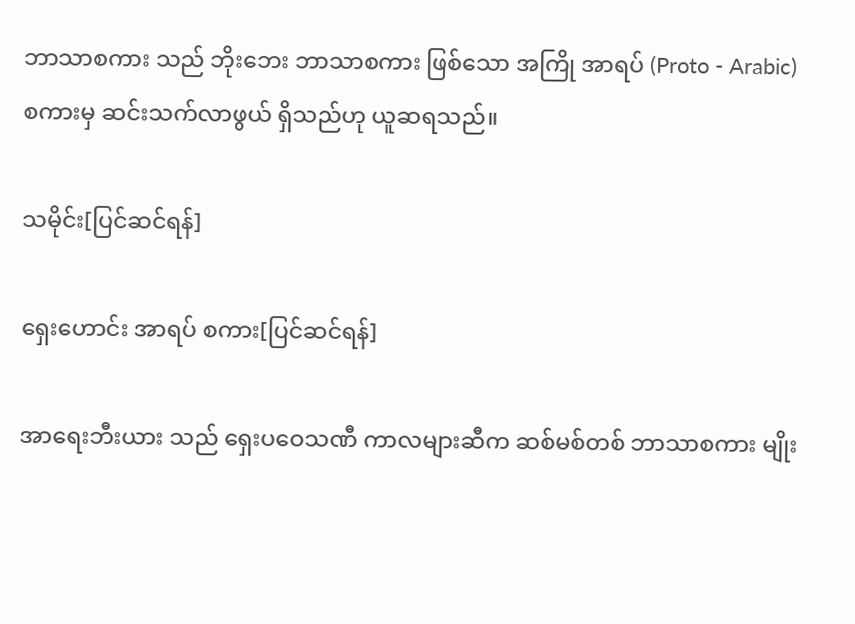ဘာသာစကား သည် ဘိုးဘေး ဘာသာစကား ဖြစ်သော အကြို အာရပ် (Proto - Arabic) စကားမှ ဆင်းသက်လာဖွယ် ရှိသည်ဟု ယူဆရသည်။

သမိုင်း[ပြင်ဆင်ရန်]

ရှေးဟောင်း အာရပ် စကား[ပြင်ဆင်ရန်]

အာရေးဘီးယား သည် ရှေးပဝေသဏီ ကာလများဆီက ဆစ်မစ်တစ် ဘာသာစကား မျိုး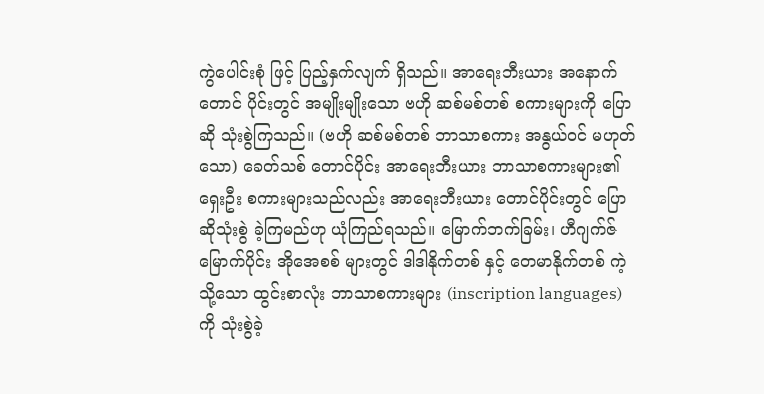ကွဲပေါင်းစုံ ဖြင့် ပြည့်နှက်လျက် ရှိသည်။ အာရေးဘီးယား အနောက်တောင် ပိုင်းတွင် အမျိုးမျိုးသော ဗဟို ဆစ်မစ်တစ် စကားများကို ပြောဆို သုံးစွဲကြသည်။ (ဗဟို ဆစ်မစ်တစ် ဘာသာစကား အနွယ်ဝင် မဟုတ်သော) ခေတ်သစ် တောင်ပိုင်း အာရေးဘီးယား ဘာသာစကားများ၏ ရှေးဦး စကားများသည်လည်း အာရေးဘီးယား တောင်ပိုင်းတွင် ပြောဆိုသုံးစွဲ ခဲ့ကြမည်ဟု ယုံကြည်ရသည်။ မြောက်ဘက်ခြမ်း၊ ဟီဂျက်ဇ် မြောက်ပိုင်း အိုအေစစ် များတွင် ဒါဒါနိုက်တစ် နှင့် တေမာနိုက်တစ် ကဲ့သို့သော ထွင်းစာလုံး ဘာသာစကားများ (inscription languages) ကို သုံးစွဲခဲ့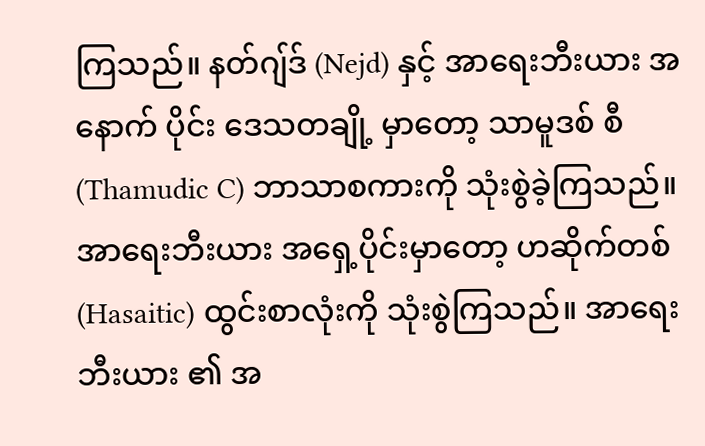ကြသည်။ နတ်ဂျ်ဒ် (Nejd) နှင့် အာရေးဘီးယား အနောက် ပိုင်း ဒေသတချို့ မှာတော့ သာမူဒစ် စီ (Thamudic C) ဘာသာစကားကို သုံးစွဲခဲ့ကြသည်။ အာရေးဘီးယား အရှေ့ပိုင်းမှာတော့ ဟဆိုက်တစ် (Hasaitic) ထွင်းစာလုံးကို သုံးစွဲကြသည်။ အာရေးဘီးယား ၏ အ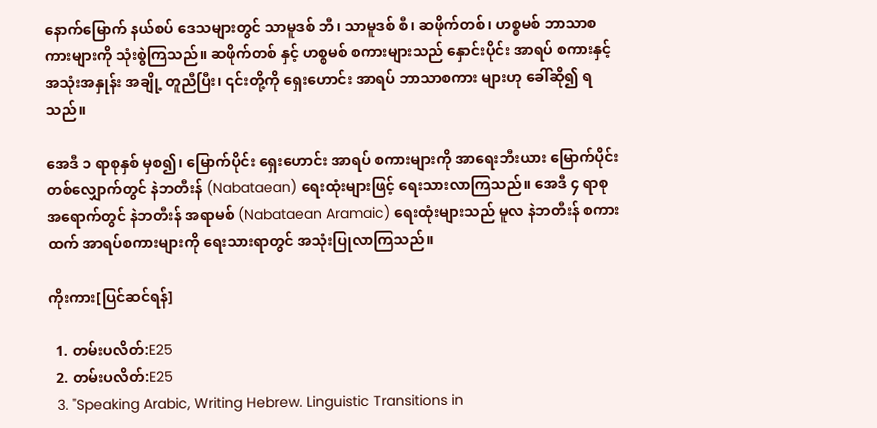နောက်မြောက် နယ်စပ် ဒေသများတွင် သာမူဒစ် ဘီ၊ သာမူဒစ် စီ၊ ဆဖိုက်တစ်၊ ဟစ္စမစ် ဘာသာစကားများကို သုံးစွဲကြသည်။ ဆဖိုက်တစ် နှင့် ဟစ္စမစ် စကားများသည် နှောင်းပိုင်း အာရပ် စကားနှင့် အသုံးအနှုန်း အချို့ တူညီပြီး၊ ၎င်းတို့ကို ရှေးဟောင်း အာရပ် ဘာသာစကား များဟု ခေါ်ဆို၍ ရသည်။

အေဒီ ၁ ရာစုနှစ် မှစ၍၊ မြောက်ပိုင်း ရှေးဟောင်း အာရပ် စကားများကို အာရေးဘီးယား မြောက်ပိုင်း တစ်လျှောက်တွင် နဲဘတီးန် (Nabataean) ရေးထုံးများဖြင့် ရေးသားလာကြသည်။ အေဒီ ၄ ရာစု အရောက်တွင် နဲဘတီးန် အရာမစ် (Nabataean Aramaic) ရေးထုံးများသည် မူလ နဲဘတီးန် စကားထက် အာရပ်စကားများကို ရေးသားရာတွင် အသုံးပြုလာကြသည်။

ကိုးကား[ပြင်ဆင်ရန်]

  1. တမ်းပလိတ်:E25
  2. တမ်းပလိတ်:E25
  3. "Speaking Arabic, Writing Hebrew. Linguistic Transitions in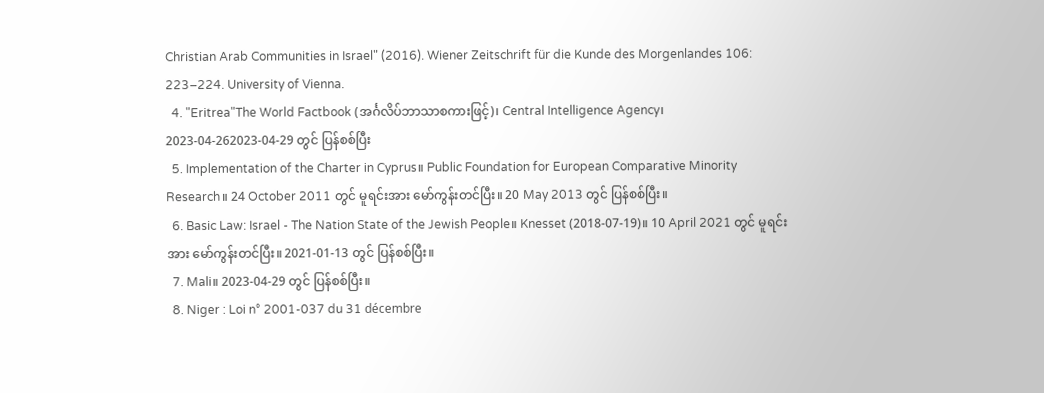Christian Arab Communities in Israel" (2016). Wiener Zeitschrift für die Kunde des Morgenlandes 106: 223–224. University of Vienna.
  4. "Eritrea"The World Factbook (အင်္ဂလိပ်ဘာသာစကားဖြင့်)၊ Central Intelligence Agency၊ 2023-04-262023-04-29 တွင် ပြန်စစ်ပြီး
  5. Implementation of the Charter in Cyprus။ Public Foundation for European Comparative Minority Research။ 24 October 2011 တွင် မူရင်းအား မော်ကွန်းတင်ပြီး။ 20 May 2013 တွင် ပြန်စစ်ပြီး။
  6. Basic Law: Israel - The Nation State of the Jewish People။ Knesset (2018-07-19)။ 10 April 2021 တွင် မူရင်းအား မော်ကွန်းတင်ပြီး။ 2021-01-13 တွင် ပြန်စစ်ပြီး။
  7. Mali။ 2023-04-29 တွင် ပြန်စစ်ပြီး။
  8. Niger : Loi n° 2001-037 du 31 décembre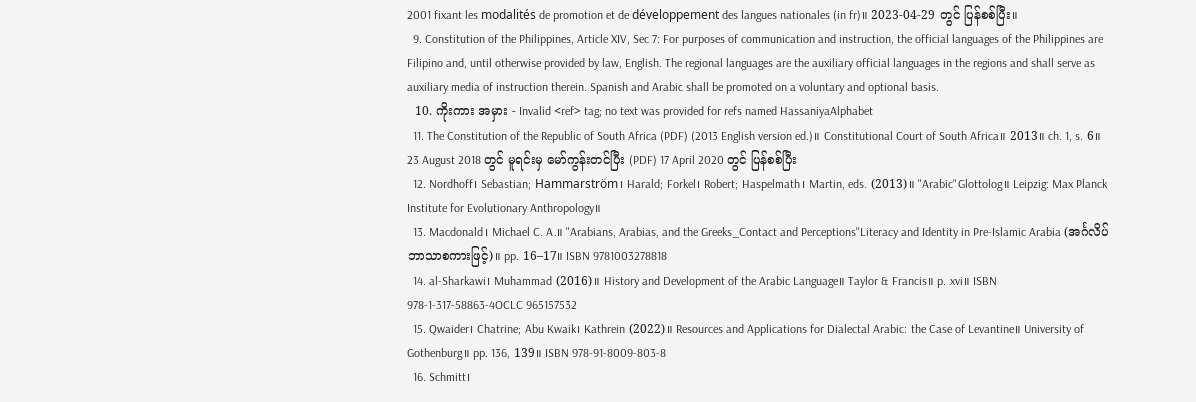2001 fixant les modalités de promotion et de développement des langues nationales (in fr)။ 2023-04-29 တွင် ပြန်စစ်ပြီး။
  9. Constitution of the Philippines, Article XIV, Sec 7: For purposes of communication and instruction, the official languages of the Philippines are Filipino and, until otherwise provided by law, English. The regional languages are the auxiliary official languages in the regions and shall serve as auxiliary media of instruction therein. Spanish and Arabic shall be promoted on a voluntary and optional basis.
  10. ကိုးကား အမှား - Invalid <ref> tag; no text was provided for refs named HassaniyaAlphabet
  11. The Constitution of the Republic of South Africa (PDF) (2013 English version ed.)။ Constitutional Court of South Africa။ 2013။ ch. 1, s. 6။ 23 August 2018 တွင် မူရင်းမှ မော်ကွန်းတင်ပြီး (PDF) 17 April 2020 တွင် ပြန်စစ်ပြီး
  12. Nordhoff၊ Sebastian; Hammarström၊ Harald; Forkel၊ Robert; Haspelmath၊ Martin, eds. (2013)။ "Arabic"Glottolog။ Leipzig: Max Planck Institute for Evolutionary Anthropology။
  13. Macdonald၊ Michael C. A.။ "Arabians, Arabias, and the Greeks_Contact and Perceptions"Literacy and Identity in Pre-Islamic Arabia (အင်္ဂလိပ်ဘာသာစကားဖြင့်)။ pp. 16–17။ ISBN 9781003278818
  14. al-Sharkawi၊ Muhammad (2016)။ History and Development of the Arabic Language။ Taylor & Francis။ p. xvi။ ISBN 978-1-317-58863-4OCLC 965157532
  15. Qwaider၊ Chatrine; Abu Kwaik၊ Kathrein (2022)။ Resources and Applications for Dialectal Arabic: the Case of Levantine။ University of Gothenburg။ pp. 136, 139။ ISBN 978-91-8009-803-8
  16. Schmitt၊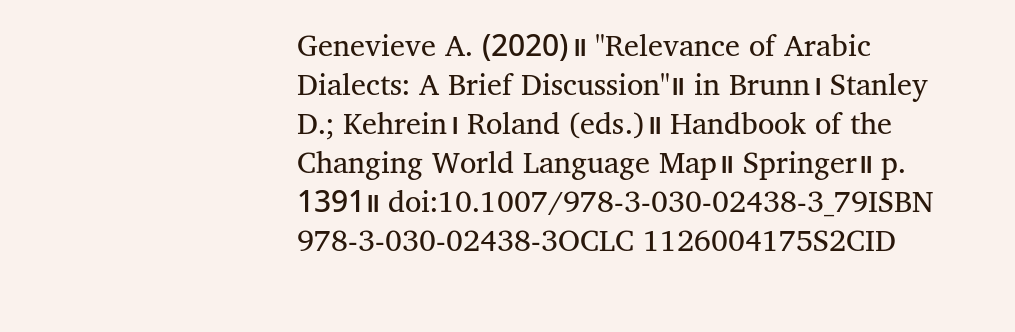Genevieve A. (2020)။ "Relevance of Arabic Dialects: A Brief Discussion"။ in Brunn၊ Stanley D.; Kehrein၊ Roland (eds.)။ Handbook of the Changing World Language Map။ Springer။ p. 1391။ doi:10.1007/978-3-030-02438-3_79ISBN 978-3-030-02438-3OCLC 1126004175S2CID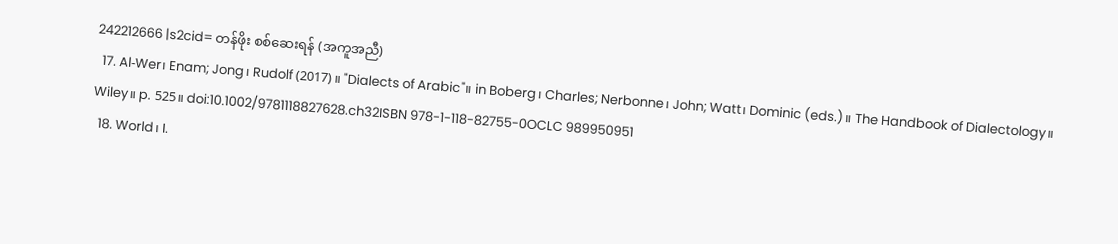242212666 |s2cid= တန်ဖိုး စစ်ဆေးရန် (အကူအညီ)
  17. Al‐Wer၊ Enam; Jong၊ Rudolf (2017)။ "Dialects of Arabic"။ in Boberg၊ Charles; Nerbonne၊ John; Watt၊ Dominic (eds.)။ The Handbook of Dialectology။ Wiley။ p. 525။ doi:10.1002/9781118827628.ch32ISBN 978-1-118-82755-0OCLC 989950951
  18. World၊ I.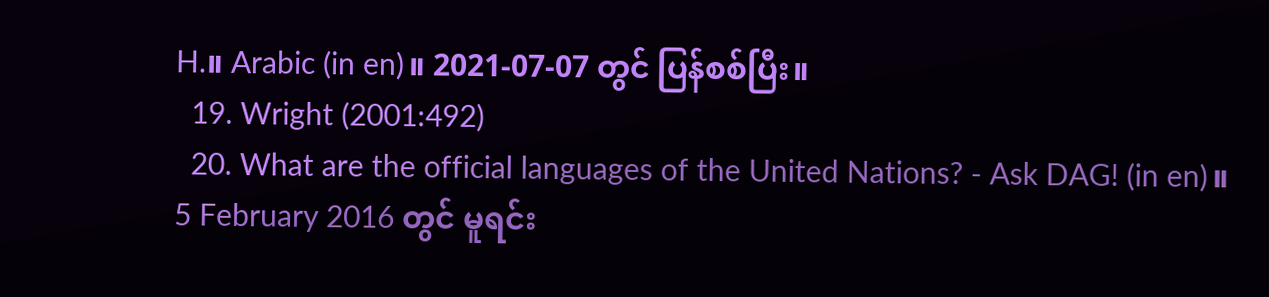H.။ Arabic (in en)။ 2021-07-07 တွင် ပြန်စစ်ပြီး။
  19. Wright (2001:492)
  20. What are the official languages of the United Nations? - Ask DAG! (in en)။ 5 February 2016 တွင် မူရင်း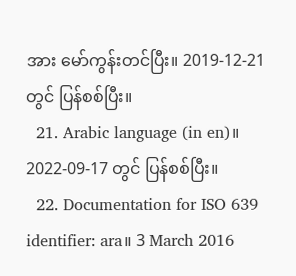အား မော်ကွန်းတင်ပြီး။ 2019-12-21 တွင် ပြန်စစ်ပြီး။
  21. Arabic language (in en)။ 2022-09-17 တွင် ပြန်စစ်ပြီး။
  22. Documentation for ISO 639 identifier: ara။ 3 March 2016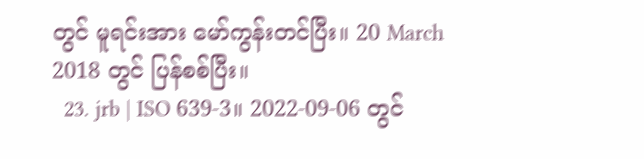တွင် မူရင်းအား မော်ကွန်းတင်ပြီး။ 20 March 2018 တွင် ပြန်စစ်ပြီး။
  23. jrb | ISO 639-3။ 2022-09-06 တွင်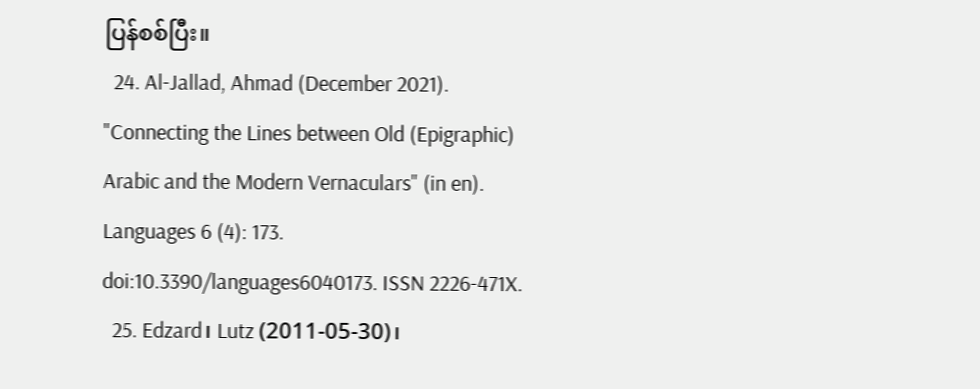ပြန်စစ်ပြီး။
  24. Al-Jallad, Ahmad (December 2021). "Connecting the Lines between Old (Epigraphic) Arabic and the Modern Vernaculars" (in en). Languages 6 (4): 173. doi:10.3390/languages6040173. ISSN 2226-471X.
  25. Edzard၊ Lutz (2011-05-30)၊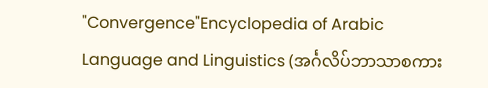"Convergence"Encyclopedia of Arabic Language and Linguistics (အင်္ဂလိပ်ဘာသာစကား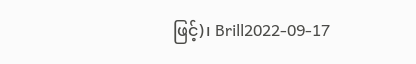ဖြင့်)၊ Brill2022-09-17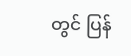တွင် ပြန်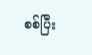စစ်ပြီး